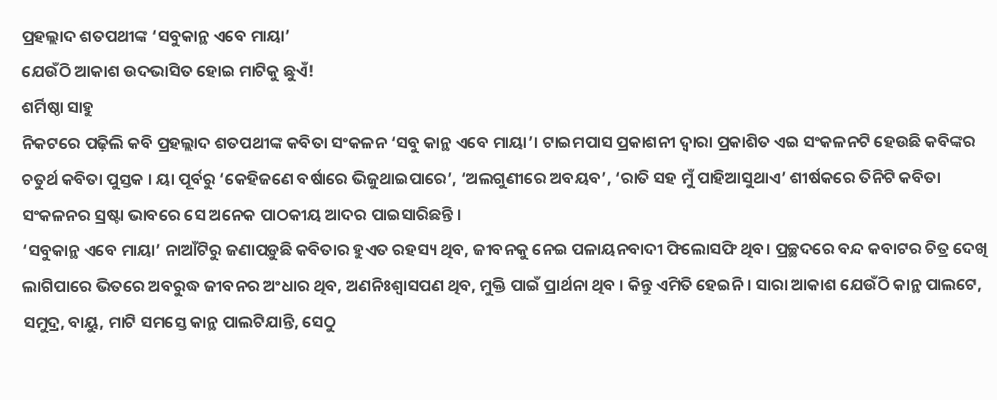ପ୍ରହଲ୍ଲାଦ ଶତପଥୀଙ୍କ ‘ସବୁକାନ୍ଥ ଏବେ ମାୟା’
ଯେଉଁଠି ଆକାଶ ଉଦଭାସିତ ହୋଇ ମାଟିକୁ ଛୁଏଁ!
ଶର୍ମିଷ୍ଠା ସାହୁ
ନିକଟରେ ପଢ଼ିଲି କବି ପ୍ରହଲ୍ଲାଦ ଶତପଥୀଙ୍କ କବିତା ସଂକଳନ ‘ସବୁ କାନ୍ଥ ଏବେ ମାୟା’। ଟାଇମପାସ ପ୍ରକାଶନୀ ଦ୍ୱାରା ପ୍ରକାଶିତ ଏଇ ସଂକଳନଟି ହେଉଛି କବିଙ୍କର ଚତୁର୍ଥ କବିତା ପୁସ୍ତକ । ୟା ପୂର୍ବରୁ ‘କେହିଜଣେ ବର୍ଷାରେ ଭିଜୁଥାଇପାରେ’, ‘ଅଲଗୁଣୀରେ ଅବୟବ’, ‘ରାତି ସହ ମୁଁ ପାହିଆସୁଥାଏ’ ଶୀର୍ଷକରେ ତିନିଟି କବିତା ସଂକଳନର ସ୍ରଷ୍ଟା ଭାବରେ ସେ ଅନେକ ପାଠକୀୟ ଆଦର ପାଇସାରିଛନ୍ତି ।
‘ସବୁକାନ୍ଥ ଏବେ ମାୟା’ ନାଆଁଟିରୁ ଜଣାପଡ଼ୁଛି କବିତାର ହୁଏତ ରହସ୍ୟ ଥିବ, ଜୀବନକୁ ନେଇ ପଳାୟନବାଦୀ ଫିଲୋସଫି ଥିବ। ପ୍ରଚ୍ଛଦରେ ବନ୍ଦ କବାଟର ଚିତ୍ର ଦେଖି ଲାଗିପାରେ ଭିତରେ ଅବରୁଦ୍ଧ ଜୀବନର ଅଂଧାର ଥିବ, ଅଣନିଃଶ୍ୱାସପଣ ଥିବ, ମୁକ୍ତି ପାଇଁ ପ୍ରାର୍ଥନା ଥିବ । କିନ୍ତୁ ଏମିତି ହେଇନି । ସାରା ଆକାଶ ଯେଉଁଠି କାନ୍ଥ ପାଲଟେ, ସମୁଦ୍ର, ବାୟୁ, ମାଟି ସମସ୍ତେ କାନ୍ଥ ପାଲଟିଯାନ୍ତି, ସେଠୁ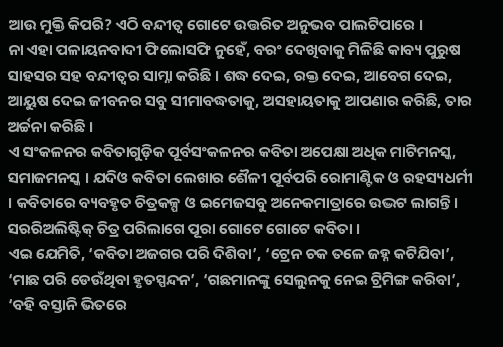ଆଉ ମୁକ୍ତି କିପରି? ଏଠି ବନ୍ଦୀତ୍ୱ ଗୋଟେ ଉତ୍ତରିତ ଅନୁଭବ ପାଲଟିପାରେ ।
ନା ଏହା ପଳାୟନବାଦୀ ଫିଲୋସଫି ନୁହେଁ, ବରଂ ଦେଖିବାକୁ ମିଳିଛି କାବ୍ୟ ପୁରୁଷ ସାହସର ସହ ବନ୍ଦୀତ୍ୱର ସାମ୍ନା କରିଛି । ଶଦ୍ଧ ଦେଇ, ରକ୍ତ ଦେଇ, ଆବେଗ ଦେଇ, ଆୟୁଷ ଦେଇ ଜୀବନର ସବୁ ସୀମାବଦ୍ଧତାକୁ, ଅସହାୟତାକୁ ଆପଣାର କରିଛି, ତାର ଅର୍ଚ୍ଚନା କରିଛି ।
ଏ ସଂକଳନର କବିତାଗୁଡ଼ିକ ପୂର୍ବସଂକଳନର କବିତା ଅପେକ୍ଷା ଅଧିକ ମାଟିମନସ୍କ, ସମାଜମନସ୍କ । ଯଦିଓ କବିତା ଲେଖାର ଶୈଳୀ ପୂର୍ବପରି ରୋମାଣ୍ଟିକ ଓ ରହସ୍ୟଧର୍ମୀ । କବିତାରେ ବ୍ୟବହୃତ ଚିତ୍ରକଳ୍ପ ଓ ଇମେଜସବୁ ଅନେକମାତ୍ରାରେ ଉଦ୍ଭଟ ଲାଗନ୍ତି। ସରରିଅଲିଷ୍ଟିକ୍ ଚିତ୍ର ପରିଲାଗେ ପୂରା ଗୋଟେ ଗୋଟେ କବିତା ।
ଏଇ ଯେମିତି, ‘କବିତା ଅଜଗର ପରି ଦିଶିବା’, ‘ଟ୍ରେନ ଚକ ତଳେ ଜହ୍ନ କଟିଯିବା’, ‘ମାଛ ପରି ଡେଉଁଥିବା ହୃତସ୍ପନ୍ଦନ’, ‘ଗଛମାନଙ୍କୁ ସେଲୁନକୁ ନେଇ ଟ୍ରିମିଙ୍ଗ କରିବା’, ‘ବହି ବସ୍ତାନି ଭିତରେ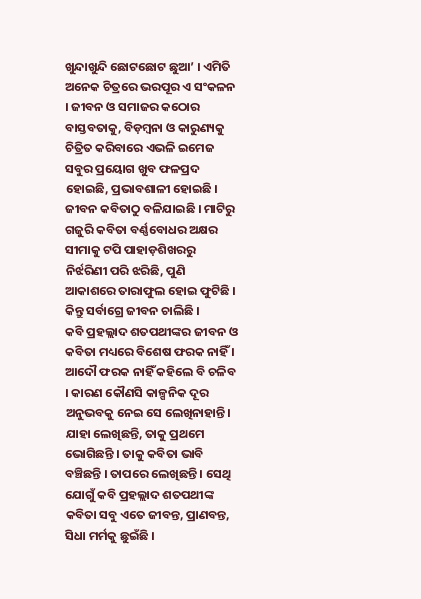ଖୁନ୍ଦାଖୁନ୍ଦି ଛୋଟଛୋଟ ଛୁଆ’ । ଏମିତି ଅନେକ ଚିତ୍ରରେ ଭରପୂର ଏ ସଂକଳନ । ଜୀବନ ଓ ସମାଜର କଠୋର ବାସ୍ତବତାକୁ, ବିଡ଼ମ୍ବନା ଓ କାରୁଣ୍ୟକୁ ଚିତ୍ରିତ କରିବାରେ ଏଭଳି ଇମେଜ ସବୁର ପ୍ରୟୋଗ ଖୁବ ଫଳପ୍ରଦ ହୋଇଛି, ପ୍ରଭାବଶାଳୀ ହୋଇଛି । ଜୀବନ କବିତାଠୁ ବଳିଯାଇଛି । ମାଟିରୁ ଗଜୁରି କବିତା ବର୍ଣ୍ଣବୋଧର ଅକ୍ଷର ସୀମାକୁ ଟପି ପାହାଡ଼ଶିଖରରୁ ନିର୍ଝରିଣୀ ପରି ଝରିଛି, ପୁଣି ଆକାଶରେ ତାରାଫୁଲ ହୋଇ ଫୁଟିଛି । କିନ୍ତୁ ସର୍ବାଗ୍ରେ ଜୀବନ ଚାଲିଛି ।
କବି ପ୍ରହଲ୍ଲାଦ ଶତପଥୀଙ୍କର ଜୀବନ ଓ କବିତା ମଧ୍ୟରେ ବିଶେଷ ଫରକ ନାହିଁ । ଆଦୌ ଫରକ ନାହିଁ କହିଲେ ବି ଚଳିବ । କାରଣ କୌଣସି କାଳ୍ପନିକ ଦୂର ଅନୁଭବକୁ ନେଇ ସେ ଲେଖିନାହାନ୍ତି। ଯାହା ଲେଖିଛନ୍ତି, ତାକୁ ପ୍ରଥମେ ଭୋଗିଛନ୍ତି । ତାକୁ କବିତା ଭାବି ବଞ୍ଚିଛନ୍ତି । ତାପରେ ଲେଖିଛନ୍ତି । ସେଥି ଯୋଗୁଁ କବି ପ୍ରହଲ୍ଲାଦ ଶତପଥୀଙ୍କ କବିତା ସବୁ ଏତେ ଜୀବନ୍ତ, ପ୍ରାଣବନ୍ତ, ସିଧା ମର୍ମକୁ ଛୁଇଁଛି ।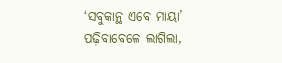‘ସବୁକାନ୍ଥ ଏବେ ମାୟା’ ପଢ଼ିବାବେଳେ ଲାଗିଲା,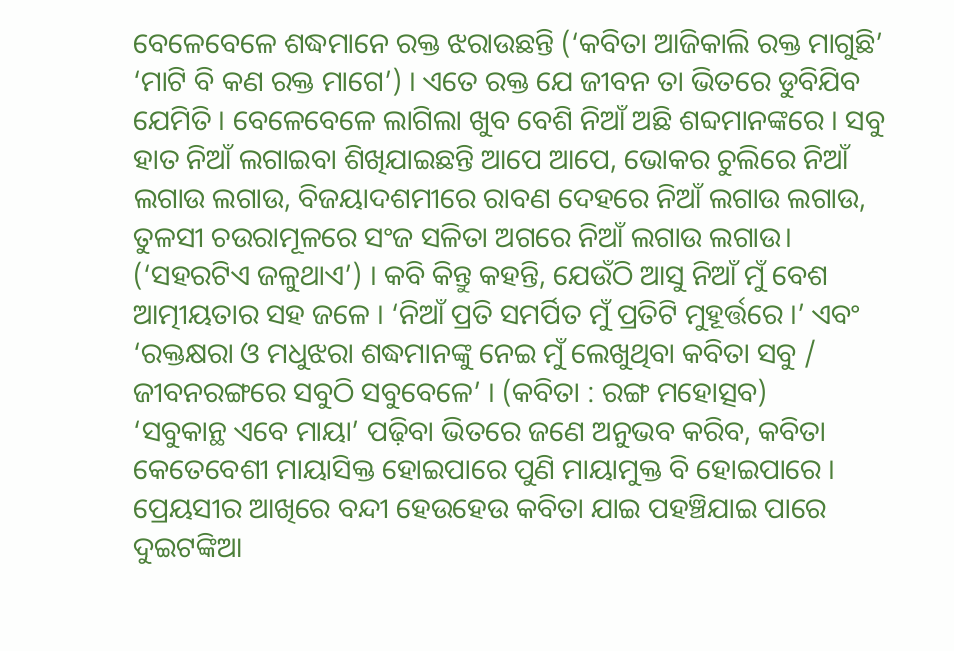ବେଳେବେଳେ ଶଦ୍ଧମାନେ ରକ୍ତ ଝରାଉଛନ୍ତି (‘କବିତା ଆଜିକାଲି ରକ୍ତ ମାଗୁଛି’ ‘ମାଟି ବି କଣ ରକ୍ତ ମାଗେ’) । ଏତେ ରକ୍ତ ଯେ ଜୀବନ ତା ଭିତରେ ଡୁବିଯିବ ଯେମିତି । ବେଳେବେଳେ ଲାଗିଲା ଖୁବ ବେଶି ନିଆଁ ଅଛି ଶବ୍ଦମାନଙ୍କରେ । ସବୁ ହାତ ନିଆଁ ଲଗାଇବା ଶିଖିଯାଇଛନ୍ତି ଆପେ ଆପେ, ଭୋକର ଚୁଲିରେ ନିଆଁ ଲଗାଉ ଲଗାଉ, ବିଜୟାଦଶମୀରେ ରାବଣ ଦେହରେ ନିଆଁ ଲଗାଉ ଲଗାଉ, ତୁଳସୀ ଚଉରାମୂଳରେ ସଂଜ ସଳିତା ଅଗରେ ନିଆଁ ଲଗାଉ ଲଗାଉ। (‘ସହରଟିଏ ଜଳୁଥାଏ’) । କବି କିନ୍ତୁ କହନ୍ତି, ଯେଉଁଠି ଆସୁ ନିଆଁ ମୁଁ ବେଶ ଆତ୍ମୀୟତାର ସହ ଜଳେ । ‘ନିଆଁ ପ୍ରତି ସମର୍ପିତ ମୁଁ ପ୍ରତିଟି ମୁହୂର୍ତ୍ତରେ ।’ ଏବଂ ‘ରକ୍ତକ୍ଷରା ଓ ମଧୁଝରା ଶଦ୍ଧମାନଙ୍କୁ ନେଇ ମୁଁ ଲେଖୁଥିବା କବିତା ସବୁ / ଜୀବନରଙ୍ଗରେ ସବୁଠି ସବୁବେଳେ’ । (କବିତା : ରଙ୍ଗ ମହୋତ୍ସବ)
‘ସବୁକାନ୍ଥ ଏବେ ମାୟା’ ପଢ଼ିବା ଭିତରେ ଜଣେ ଅନୁଭବ କରିବ, କବିତା କେତେବେଶୀ ମାୟାସିକ୍ତ ହୋଇପାରେ ପୁଣି ମାୟାମୁକ୍ତ ବି ହୋଇପାରେ । ପ୍ରେୟସୀର ଆଖିରେ ବନ୍ଦୀ ହେଉହେଉ କବିତା ଯାଇ ପହଞ୍ଚିଯାଇ ପାରେ ଦୁଇଟଙ୍କିଆ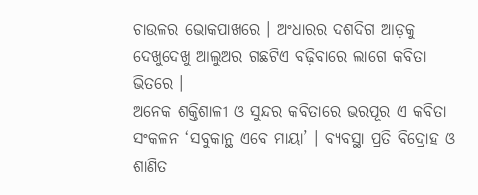ଚାଉଳର ଭୋକପାଖରେ । ଅଂଧାରର ଦଶଦିଗ ଆଡ଼କୁ ଦେଖୁଦେଖୁ ଆଲୁଅର ଗଛଟିଏ ବଢ଼ିବାରେ ଲାଗେ କବିତା ଭିତରେ ।
ଅନେକ ଶକ୍ତିଶାଳୀ ଓ ସୁନ୍ଦର କବିତାରେ ଭରପୂର ଏ କବିତା ସଂକଳନ ‘ସବୁକାନ୍ଥ ଏବେ ମାୟା’ । ବ୍ୟବସ୍ଥା ପ୍ରତି ବିଦ୍ରୋହ ଓ ଶାଣିତ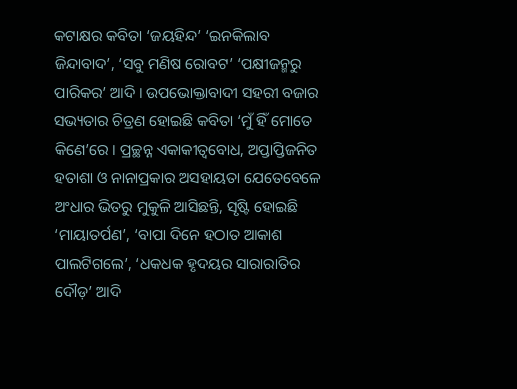କଟାକ୍ଷର କବିତା ‘ଜୟହିନ୍ଦ’ ‘ଇନକିଲାବ ଜିନ୍ଦାବାଦ’, ‘ସବୁ ମଣିଷ ରୋବଟ’ ‘ପକ୍ଷୀଜନ୍ମରୁ ପାରିକର’ ଆଦି । ଉପଭୋକ୍ତାବାଦୀ ସହରୀ ବଜାର ସଭ୍ୟତାର ଚିତ୍ରଣ ହୋଇଛି କବିତା ‘ମୁଁ ହିଁ ମୋତେ କିଣେ’ରେ । ପ୍ରଚ୍ଛନ୍ନ ଏକାକୀତ୍ୱବୋଧ, ଅପ୍ତାପ୍ତିଜନିତ ହତାଶା ଓ ନାନାପ୍ରକାର ଅସହାୟତା ଯେତେବେଳେ ଅଂଧାର ଭିତରୁ ମୁକୁଳି ଆସିଛନ୍ତି, ସୃଷ୍ଟି ହୋଇଛି ‘ମାୟାତର୍ପଣ’, ‘ବାପା ଦିନେ ହଠାତ ଆକାଶ ପାଲଟିଗଲେ’, ‘ଧକଧକ ହୃଦୟର ସାରାରାତିର ଦୌଡ଼’ ଆଦି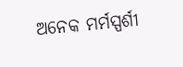ଅନେକ ମର୍ମସ୍ପର୍ଶୀ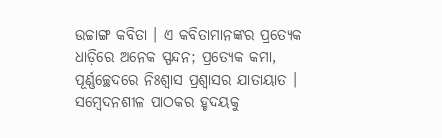ଉଚ୍ଚାଙ୍ଗ କବିତା । ଏ କବିତାମାନଙ୍କର ପ୍ରତ୍ୟେକ ଧାଡ଼ିରେ ଅନେକ ସ୍ପନ୍ଦନ; ପ୍ରତ୍ୟେକ କମା, ପୂର୍ଣ୍ଣଚ୍ଛେଦରେ ନିଃଶ୍ୱାସ ପ୍ରଶ୍ୱାସର ଯାତାୟାତ । ସମ୍ବେଦନଶୀଳ ପାଠକର ହୃଦୟକୁ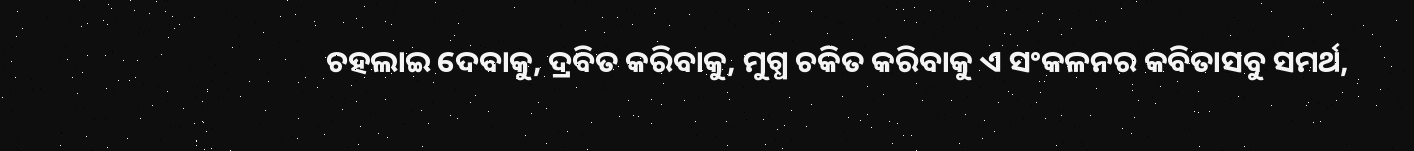ଚହଲାଇ ଦେବାକୁ, ଦ୍ରବିତ କରିବାକୁ, ମୁଗ୍ଧ ଚକିତ କରିବାକୁ ଏ ସଂକଳନର କବିତାସବୁ ସମର୍ଥ,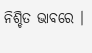ନିଶ୍ଚିତ ଭାବରେ ।